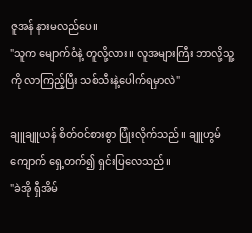ဇူအန် နားမလည်ပေ။
"သူက မျောက်ဝံနဲ့ တူလို့လား။ လူအများကြီး ဘာလို့သူ့ကို လာကြည့်ပြီး သစ်သီးနဲ့ပေါက်ရမှာလဲ"

ချူချူယန် စိတ်ဝင်စားစွာ ပြုံးလိုက်သည်။ ချူဟွမ်ကျောက် ရှေ့တက်၍ ရှင်းပြလေသည်။
"ခဲအို ရှီအိမ်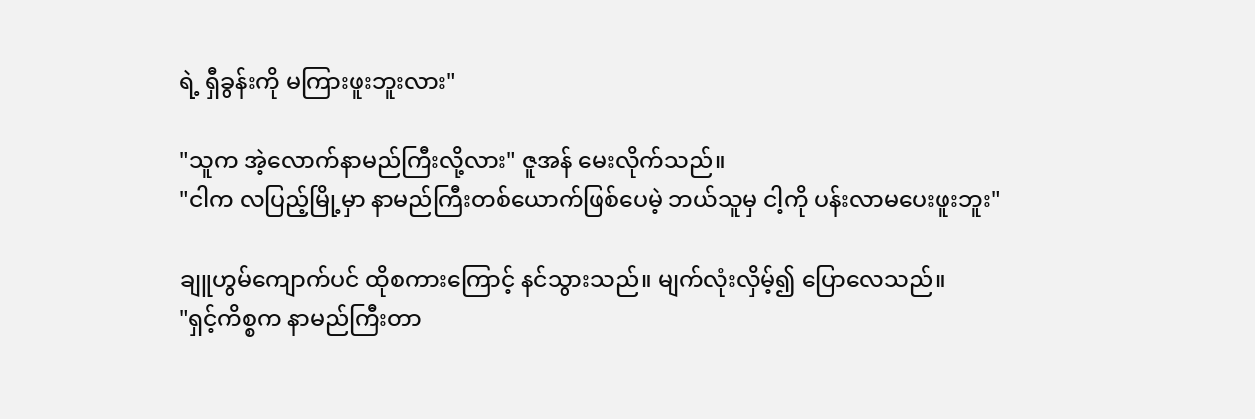ရဲ့ ရှီခွန်းကို မကြားဖူးဘူးလား"

"သူက အဲ့လောက်နာမည်ကြီးလို့လား" ဇူအန် မေးလိုက်သည်။
"ငါက လပြည့်မြို့မှာ နာမည်ကြီးတစ်ယောက်ဖြစ်ပေမဲ့ ဘယ်သူမှ ငါ့ကို ပန်းလာမပေးဖူးဘူး"

ချူဟွမ်ကျောက်ပင် ထိုစကားကြောင့် နင်သွားသည်။ မျက်လုံးလှိမ့်၍ ပြောလေသည်။
"ရှင့်ကိစ္စက နာမည်ကြီးတာ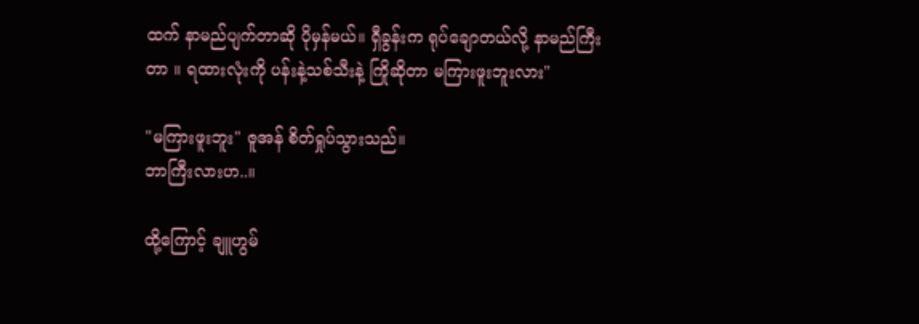ထက် နာမည်ပျက်တာဆို ပိုမှန်မယ်။ ရှီခွန်းက ရုပ်ချောတယ်လို့ နာမည်ကြီးတာ ။ ရထားလုံးကို ပန်းနဲ့သစ်သီးနဲ့ ကြိုဆိုတာ မကြားဖူးဘူးလား"

"မကြားဖူးဘူး" ဇူအန် စိတ်ရှုပ်သွားသည်။
ဘာကြီးလားဟ..။

ထို့ကြောင့် ချူဟွမ်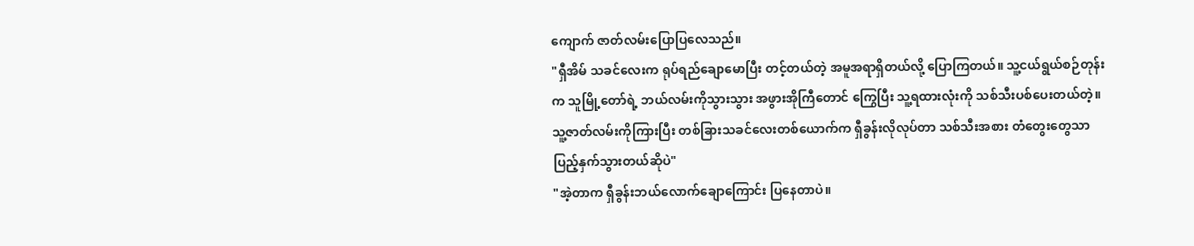ကျောက် ဇာတ်လမ်းပြောပြလေသည်။
"ရှီအိမ် သခင်လေးက ရုပ်ရည်ချောမောပြီး တင့်တယ်တဲ့ အမူအရာရှိတယ်လို့ ပြောကြတယ်။ သူ့ငယ်ရွယ်စဉ်တုန်းက သူမြို့တော်ရဲ့ ဘယ်လမ်းကိုသွားသွား အဖွားအိုကြီတောင် ကြွေပြီး သူ့ရထားလုံးကို သစ်သီးပစ်ပေးတယ်တဲ့။ သူ့ဇာတ်လမ်းကိုကြားပြီး တစ်ခြားသခင်လေးတစ်ယောက်က ရှီခွန်းလိုလုပ်တာ သစ်သီးအစား တံတွေးတွေသာ ပြည့်နှက်သွားတယ်ဆိုပဲ"
"အဲ့တာက ရှီခွန်းဘယ်လောက်ချောကြောင်း ပြနေတာပဲ။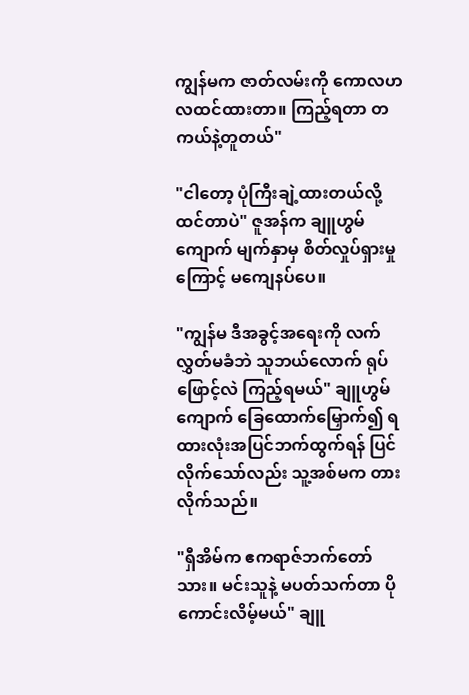ကျွန်မက ဇာတ်လမ်းကို ကောလဟလထင်ထားတာ။ ကြည့်ရတာ တကယ်နဲ့တူတယ်"

"ငါတော့ ပုံကြီးချဲ့ထားတယ်လို့ ထင်တာပဲ" ဇူအန်က ချူဟွမ်ကျောက် မျက်နှာမှ စိတ်လှုပ်ရှားမှုကြောင့် မကျေနပ်ပေ။

"ကျွန်မ ဒီအခွင့်အရေးကို လက်လွှတ်မခံဘဲ သူဘယ်လောက် ရုပ်ဖြောင့်လဲ ကြည့်ရမယ်" ချူဟွမ်ကျောက် ခြေထောက်မြှောက်၍ ရထားလုံးအပြင်ဘက်ထွက်ရန် ပြင်လိုက်သော်လည်း သူ့အစ်မက တားလိုက်သည်။

"ရှီအိမ်က ဧကရာဇ်ဘက်တော်သား။ မင်းသူနဲ့ မပတ်သက်တာ ပိုကောင်းလိမ့်မယ်" ချူ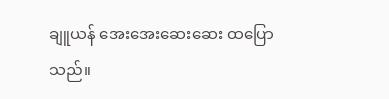ချူယန် အေးအေးဆေးဆေး ထပြောသည်။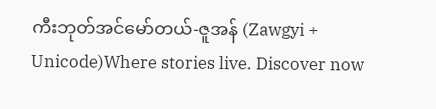ကီးဘုတ်အင်မော်တယ်-ဇူအန် (Zawgyi + Unicode)Where stories live. Discover now